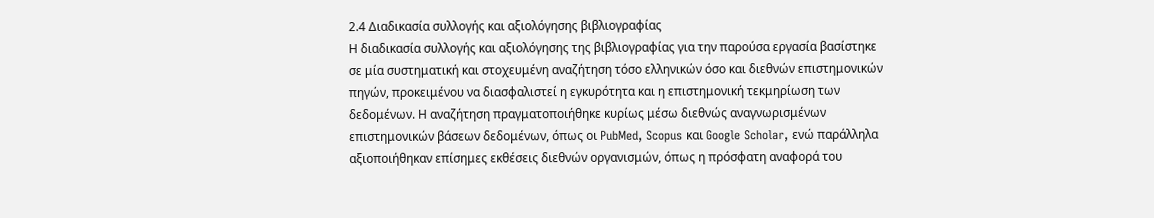2.4 Διαδικασία συλλογής και αξιολόγησης βιβλιογραφίας
Η διαδικασία συλλογής και αξιολόγησης της βιβλιογραφίας για την παρούσα εργασία βασίστηκε σε μία συστηματική και στοχευμένη αναζήτηση τόσο ελληνικών όσο και διεθνών επιστημονικών πηγών, προκειμένου να διασφαλιστεί η εγκυρότητα και η επιστημονική τεκμηρίωση των δεδομένων. Η αναζήτηση πραγματοποιήθηκε κυρίως μέσω διεθνώς αναγνωρισμένων επιστημονικών βάσεων δεδομένων, όπως οι PubMed, Scopus και Google Scholar, ενώ παράλληλα αξιοποιήθηκαν επίσημες εκθέσεις διεθνών οργανισμών, όπως η πρόσφατη αναφορά του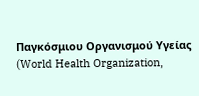Παγκόσμιου Οργανισμού Υγείας (World Health Organization,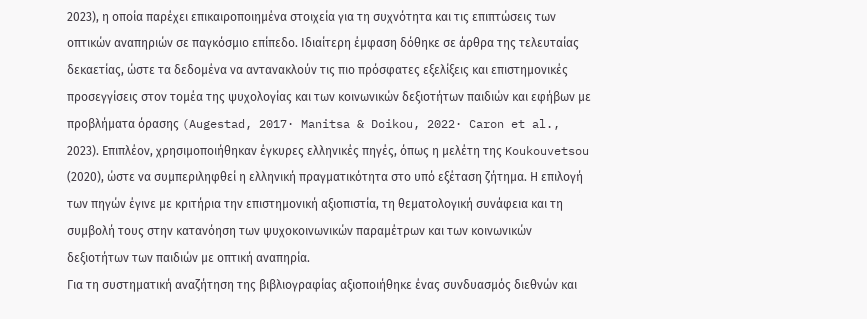2023), η οποία παρέχει επικαιροποιημένα στοιχεία για τη συχνότητα και τις επιπτώσεις των οπτικών αναπηριών σε παγκόσμιο επίπεδο. Ιδιαίτερη έμφαση δόθηκε σε άρθρα της τελευταίας δεκαετίας, ώστε τα δεδομένα να αντανακλούν τις πιο πρόσφατες εξελίξεις και επιστημονικές προσεγγίσεις στον τομέα της ψυχολογίας και των κοινωνικών δεξιοτήτων παιδιών και εφήβων με προβλήματα όρασης (Augestad, 2017· Manitsa & Doikou, 2022· Caron et al., 2023). Επιπλέον, χρησιμοποιήθηκαν έγκυρες ελληνικές πηγές, όπως η μελέτη της Koukouvetsou (2020), ώστε να συμπεριληφθεί η ελληνική πραγματικότητα στο υπό εξέταση ζήτημα. Η επιλογή των πηγών έγινε με κριτήρια την επιστημονική αξιοπιστία, τη θεματολογική συνάφεια και τη συμβολή τους στην κατανόηση των ψυχοκοινωνικών παραμέτρων και των κοινωνικών δεξιοτήτων των παιδιών με οπτική αναπηρία.
Για τη συστηματική αναζήτηση της βιβλιογραφίας αξιοποιήθηκε ένας συνδυασμός διεθνών και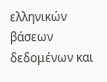ελληνικών βάσεων δεδομένων και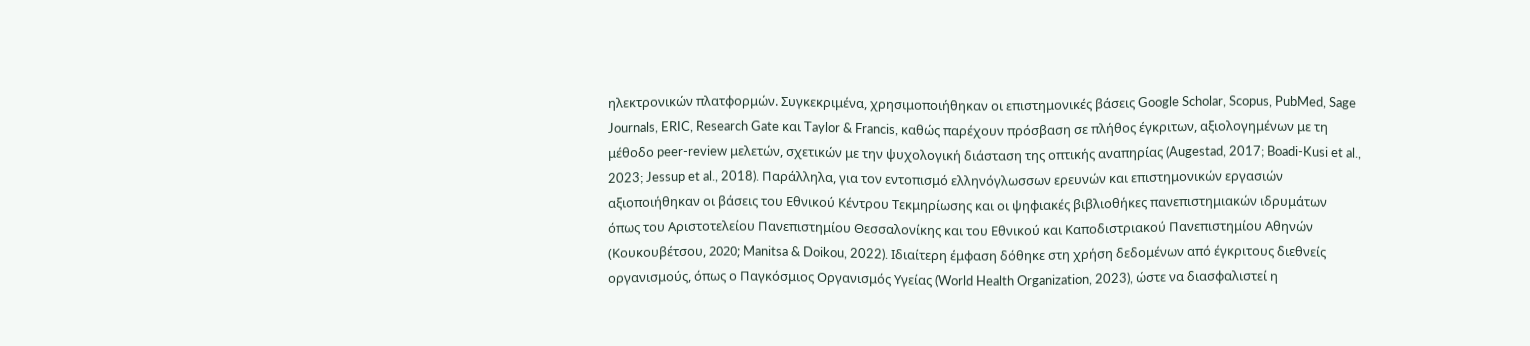ηλεκτρονικών πλατφορμών. Συγκεκριμένα, χρησιμοποιήθηκαν οι επιστημονικές βάσεις Google Scholar, Scopus, PubMed, Sage Journals, ERIC, Research Gate και Taylor & Francis, καθώς παρέχουν πρόσβαση σε πλήθος έγκριτων, αξιολογημένων με τη μέθοδο peer-review μελετών, σχετικών με την ψυχολογική διάσταση της οπτικής αναπηρίας (Augestad, 2017; Boadi-Kusi et al., 2023; Jessup et al., 2018). Παράλληλα, για τον εντοπισμό ελληνόγλωσσων ερευνών και επιστημονικών εργασιών αξιοποιήθηκαν οι βάσεις του Εθνικού Κέντρου Τεκμηρίωσης και οι ψηφιακές βιβλιοθήκες πανεπιστημιακών ιδρυμάτων όπως του Αριστοτελείου Πανεπιστημίου Θεσσαλονίκης και του Εθνικού και Καποδιστριακού Πανεπιστημίου Αθηνών (Κουκουβέτσου, 2020; Manitsa & Doikou, 2022). Ιδιαίτερη έμφαση δόθηκε στη χρήση δεδομένων από έγκριτους διεθνείς οργανισμούς, όπως ο Παγκόσμιος Οργανισμός Υγείας (World Health Organization, 2023), ώστε να διασφαλιστεί η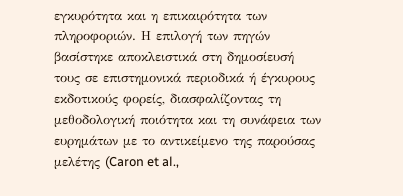εγκυρότητα και η επικαιρότητα των πληροφοριών. Η επιλογή των πηγών βασίστηκε αποκλειστικά στη δημοσίευσή τους σε επιστημονικά περιοδικά ή έγκυρους εκδοτικούς φορείς, διασφαλίζοντας τη μεθοδολογική ποιότητα και τη συνάφεια των ευρημάτων με το αντικείμενο της παρούσας μελέτης (Caron et al.,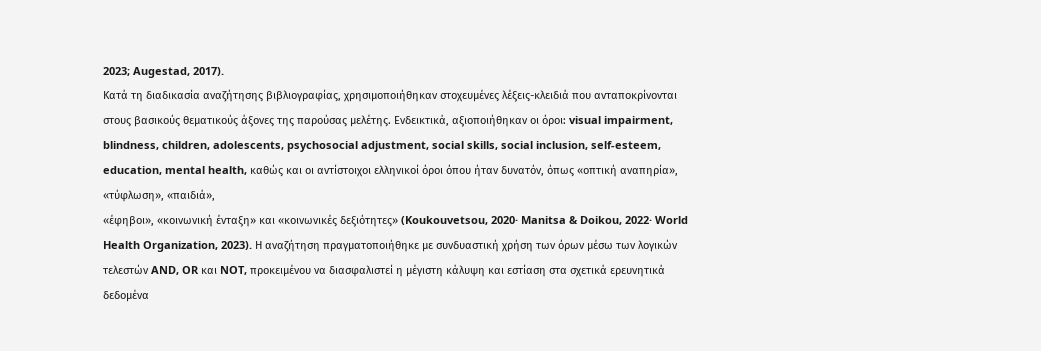2023; Augestad, 2017).
Κατά τη διαδικασία αναζήτησης βιβλιογραφίας, χρησιμοποιήθηκαν στοχευμένες λέξεις-κλειδιά που ανταποκρίνονται στους βασικούς θεματικούς άξονες της παρούσας μελέτης. Ενδεικτικά, αξιοποιήθηκαν οι όροι: visual impairment, blindness, children, adolescents, psychosocial adjustment, social skills, social inclusion, self-esteem, education, mental health, καθώς και οι αντίστοιχοι ελληνικοί όροι όπου ήταν δυνατόν, όπως «οπτική αναπηρία», «τύφλωση», «παιδιά»,
«έφηβοι», «κοινωνική ένταξη» και «κοινωνικές δεξιότητες» (Koukouvetsou, 2020· Manitsa & Doikou, 2022· World Health Organization, 2023). Η αναζήτηση πραγματοποιήθηκε με συνδυαστική χρήση των όρων μέσω των λογικών τελεστών AND, OR και NOT, προκειμένου να διασφαλιστεί η μέγιστη κάλυψη και εστίαση στα σχετικά ερευνητικά δεδομένα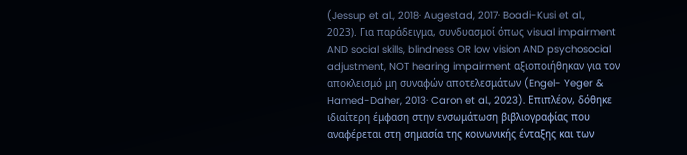(Jessup et al., 2018· Augestad, 2017· Boadi-Kusi et al., 2023). Για παράδειγμα, συνδυασμοί όπως visual impairment AND social skills, blindness OR low vision AND psychosocial adjustment, NOT hearing impairment αξιοποιήθηκαν για τον αποκλεισμό μη συναφών αποτελεσμάτων (Engel- Yeger & Hamed-Daher, 2013· Caron et al., 2023). Επιπλέον, δόθηκε ιδιαίτερη έμφαση στην ενσωμάτωση βιβλιογραφίας που αναφέρεται στη σημασία της κοινωνικής ένταξης και των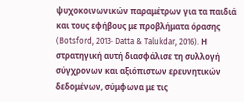ψυχοκοινωνικών παραμέτρων για τα παιδιά και τους εφήβους με προβλήματα όρασης (Botsford, 2013· Datta & Talukdar, 2016). Η στρατηγική αυτή διασφάλισε τη συλλογή σύγχρονων και αξιόπιστων ερευνητικών δεδομένων, σύμφωνα με τις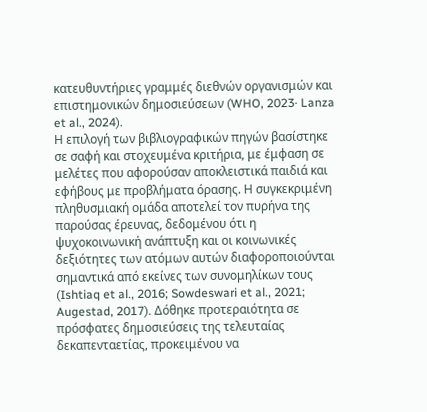κατευθυντήριες γραμμές διεθνών οργανισμών και επιστημονικών δημοσιεύσεων (WHO, 2023· Lanza et al., 2024).
Η επιλογή των βιβλιογραφικών πηγών βασίστηκε σε σαφή και στοχευμένα κριτήρια, με έμφαση σε μελέτες που αφορούσαν αποκλειστικά παιδιά και εφήβους με προβλήματα όρασης. Η συγκεκριμένη πληθυσμιακή ομάδα αποτελεί τον πυρήνα της παρούσας έρευνας, δεδομένου ότι η ψυχοκοινωνική ανάπτυξη και οι κοινωνικές δεξιότητες των ατόμων αυτών διαφοροποιούνται σημαντικά από εκείνες των συνομηλίκων τους (Ishtiaq et al., 2016; Sowdeswari et al., 2021; Augestad, 2017). Δόθηκε προτεραιότητα σε πρόσφατες δημοσιεύσεις της τελευταίας δεκαπενταετίας, προκειμένου να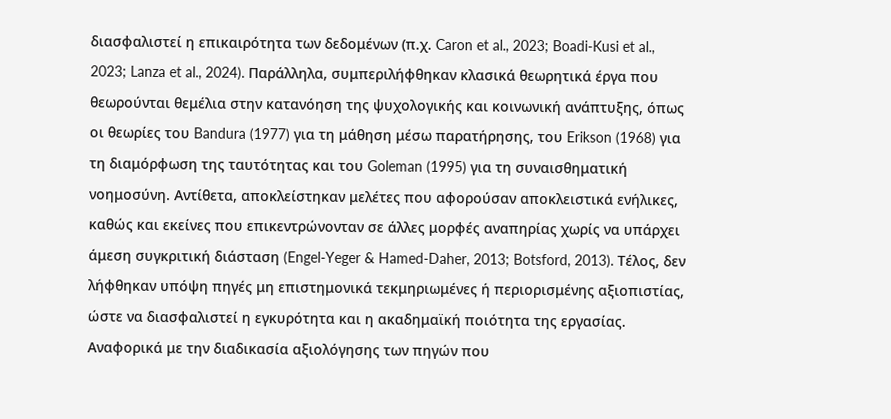διασφαλιστεί η επικαιρότητα των δεδομένων (π.χ. Caron et al., 2023; Boadi-Kusi et al., 2023; Lanza et al., 2024). Παράλληλα, συμπεριλήφθηκαν κλασικά θεωρητικά έργα που θεωρούνται θεμέλια στην κατανόηση της ψυχολογικής και κοινωνική ανάπτυξης, όπως οι θεωρίες του Bandura (1977) για τη μάθηση μέσω παρατήρησης, του Erikson (1968) για τη διαμόρφωση της ταυτότητας και του Goleman (1995) για τη συναισθηματική νοημοσύνη. Αντίθετα, αποκλείστηκαν μελέτες που αφορούσαν αποκλειστικά ενήλικες, καθώς και εκείνες που επικεντρώνονταν σε άλλες μορφές αναπηρίας χωρίς να υπάρχει άμεση συγκριτική διάσταση (Engel-Yeger & Hamed-Daher, 2013; Botsford, 2013). Τέλος, δεν λήφθηκαν υπόψη πηγές μη επιστημονικά τεκμηριωμένες ή περιορισμένης αξιοπιστίας, ώστε να διασφαλιστεί η εγκυρότητα και η ακαδημαϊκή ποιότητα της εργασίας.
Αναφορικά με την διαδικασία αξιολόγησης των πηγών που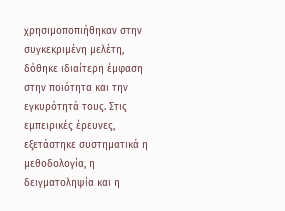χρησιμοποπιήθηκαν στην συγκεκριμένη μελέτη, δόθηκε ιδιαίτερη έμφαση στην ποιότητα και την εγκυρότητά τους. Στις εμπειρικές έρευνες, εξετάστηκε συστηματικά η μεθοδολογία, η δειγματοληψία και η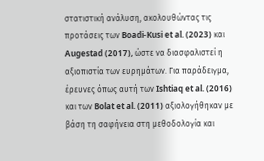στατιστική ανάλυση, ακολουθώντας τις προτάσεις των Boadi-Kusi et al. (2023) και Augestad (2017), ώστε να διασφαλιστεί η αξιοπιστία των ευρημάτων. Για παράδειγμα, έρευνες όπως αυτή των Ishtiaq et al. (2016) και των Bolat et al. (2011) αξιολογήθηκαν με βάση τη σαφήνεια στη μεθοδολογία και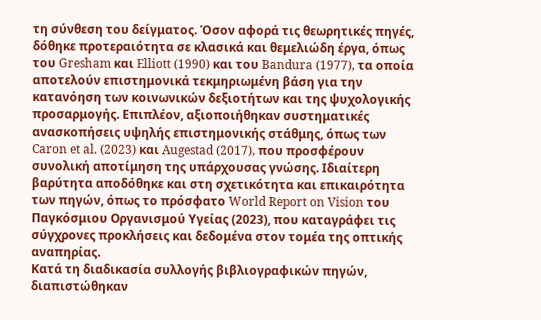τη σύνθεση του δείγματος. Όσον αφορά τις θεωρητικές πηγές, δόθηκε προτεραιότητα σε κλασικά και θεμελιώδη έργα, όπως του Gresham και Elliott (1990) και του Bandura (1977), τα οποία αποτελούν επιστημονικά τεκμηριωμένη βάση για την κατανόηση των κοινωνικών δεξιοτήτων και της ψυχολογικής προσαρμογής. Επιπλέον, αξιοποιήθηκαν συστηματικές ανασκοπήσεις υψηλής επιστημονικής στάθμης, όπως των Caron et al. (2023) και Augestad (2017), που προσφέρουν συνολική αποτίμηση της υπάρχουσας γνώσης. Ιδιαίτερη βαρύτητα αποδόθηκε και στη σχετικότητα και επικαιρότητα των πηγών, όπως το πρόσφατο World Report on Vision του Παγκόσμιου Οργανισμού Υγείας (2023), που καταγράφει τις σύγχρονες προκλήσεις και δεδομένα στον τομέα της οπτικής αναπηρίας.
Κατά τη διαδικασία συλλογής βιβλιογραφικών πηγών, διαπιστώθηκαν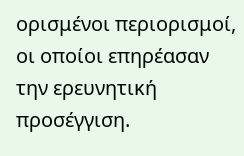ορισμένοι περιορισμοί, οι οποίοι επηρέασαν την ερευνητική προσέγγιση.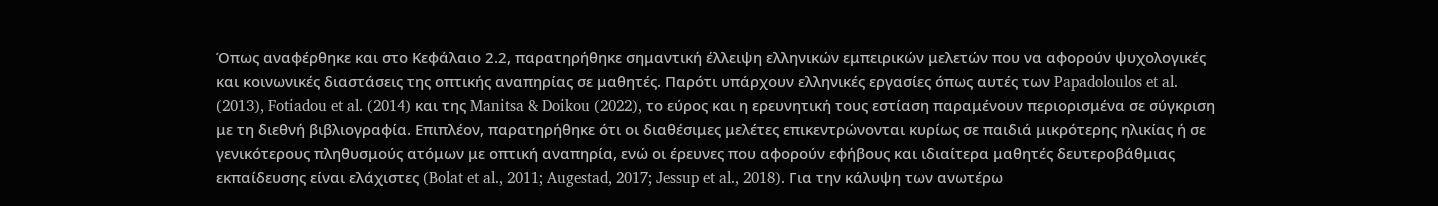Όπως αναφέρθηκε και στο Κεφάλαιο 2.2, παρατηρήθηκε σημαντική έλλειψη ελληνικών εμπειρικών μελετών που να αφορούν ψυχολογικές και κοινωνικές διαστάσεις της οπτικής αναπηρίας σε μαθητές. Παρότι υπάρχουν ελληνικές εργασίες όπως αυτές των Papadoloulos et al. (2013), Fotiadou et al. (2014) και της Manitsa & Doikou (2022), το εύρος και η ερευνητική τους εστίαση παραμένουν περιορισμένα σε σύγκριση με τη διεθνή βιβλιογραφία. Επιπλέον, παρατηρήθηκε ότι οι διαθέσιμες μελέτες επικεντρώνονται κυρίως σε παιδιά μικρότερης ηλικίας ή σε γενικότερους πληθυσμούς ατόμων με οπτική αναπηρία, ενώ οι έρευνες που αφορούν εφήβους και ιδιαίτερα μαθητές δευτεροβάθμιας εκπαίδευσης είναι ελάχιστες (Bolat et al., 2011; Augestad, 2017; Jessup et al., 2018). Για την κάλυψη των ανωτέρω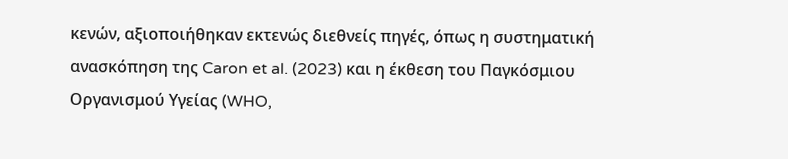κενών, αξιοποιήθηκαν εκτενώς διεθνείς πηγές, όπως η συστηματική ανασκόπηση της Caron et al. (2023) και η έκθεση του Παγκόσμιου Οργανισμού Υγείας (WHO,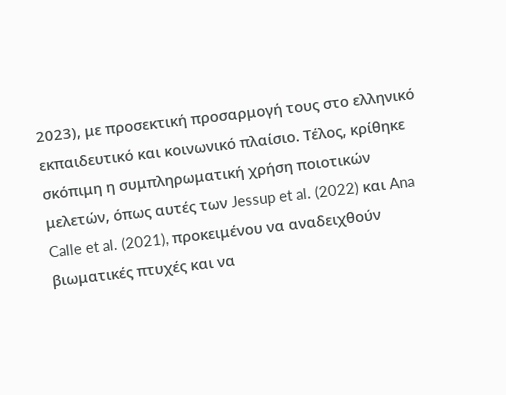2023), με προσεκτική προσαρμογή τους στο ελληνικό εκπαιδευτικό και κοινωνικό πλαίσιο. Τέλος, κρίθηκε σκόπιμη η συμπληρωματική χρήση ποιοτικών μελετών, όπως αυτές των Jessup et al. (2022) και Ana Calle et al. (2021), προκειμένου να αναδειχθούν βιωματικές πτυχές και να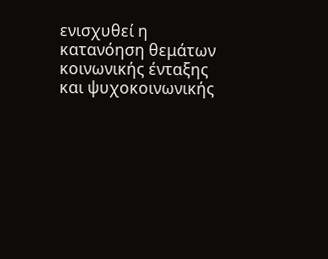ενισχυθεί η κατανόηση θεμάτων κοινωνικής ένταξης και ψυχοκοινωνικής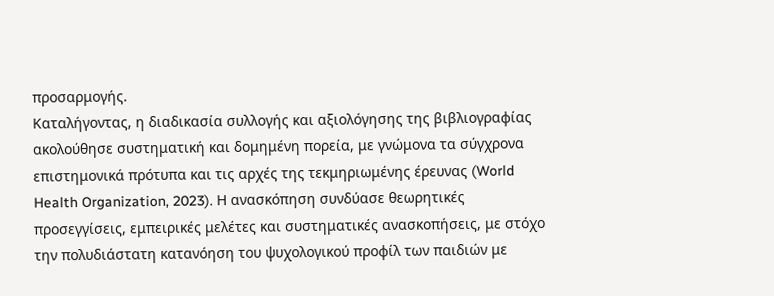προσαρμογής.
Καταλήγοντας, η διαδικασία συλλογής και αξιολόγησης της βιβλιογραφίας ακολούθησε συστηματική και δομημένη πορεία, με γνώμονα τα σύγχρονα επιστημονικά πρότυπα και τις αρχές της τεκμηριωμένης έρευνας (World Health Organization, 2023). Η ανασκόπηση συνδύασε θεωρητικές προσεγγίσεις, εμπειρικές μελέτες και συστηματικές ανασκοπήσεις, με στόχο την πολυδιάστατη κατανόηση του ψυχολογικού προφίλ των παιδιών με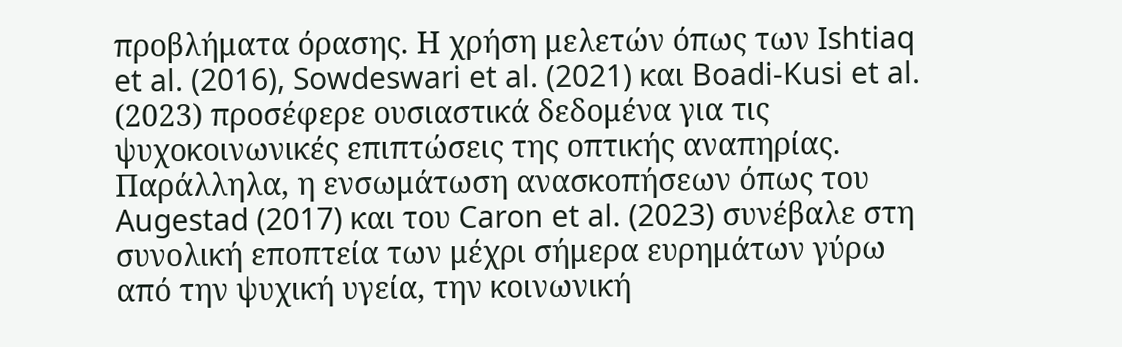προβλήματα όρασης. Η χρήση μελετών όπως των Ishtiaq et al. (2016), Sowdeswari et al. (2021) και Boadi-Kusi et al. (2023) προσέφερε ουσιαστικά δεδομένα για τις ψυχοκοινωνικές επιπτώσεις της οπτικής αναπηρίας. Παράλληλα, η ενσωμάτωση ανασκοπήσεων όπως του Augestad (2017) και του Caron et al. (2023) συνέβαλε στη συνολική εποπτεία των μέχρι σήμερα ευρημάτων γύρω από την ψυχική υγεία, την κοινωνική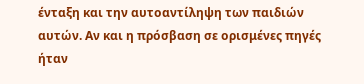ένταξη και την αυτοαντίληψη των παιδιών αυτών. Αν και η πρόσβαση σε ορισμένες πηγές ήταν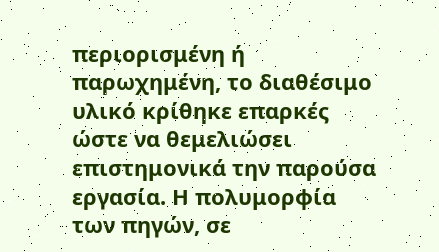περιορισμένη ή παρωχημένη, το διαθέσιμο υλικό κρίθηκε επαρκές ώστε να θεμελιώσει επιστημονικά την παρούσα εργασία. Η πολυμορφία των πηγών, σε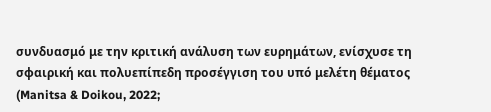συνδυασμό με την κριτική ανάλυση των ευρημάτων, ενίσχυσε τη σφαιρική και πολυεπίπεδη προσέγγιση του υπό μελέτη θέματος (Manitsa & Doikou, 2022;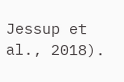Jessup et al., 2018).